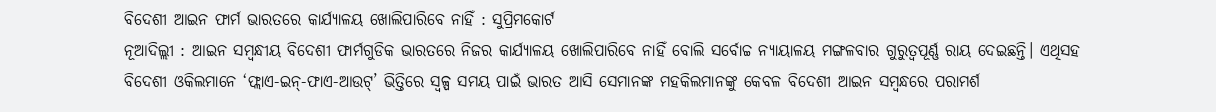ବିଦେଶୀ ଆଇନ ଫାର୍ମ ଭାରତରେ କାର୍ଯ୍ୟାଳୟ ଖୋଲିପାରିବେ ନାହିଁ : ସୁପ୍ରିମକୋର୍ଟ
ନୂଆଦିଲ୍ଲୀ : ଆଇନ ସମ୍ବନ୍ଧୀୟ ବିଦେଶୀ ଫାର୍ମଗୁଡିକ ଭାରତରେ ନିଜର କାର୍ଯ୍ୟାଳୟ ଖୋଲିପାରିବେ ନାହିଁ ବୋଲି ସର୍ବୋଚ୍ଚ ନ୍ୟାୟାଳୟ ମଙ୍ଗଳବାର ଗୁରୁତ୍ୱପୂର୍ଣ୍ଣ ରାୟ ଦେଇଛନ୍ତି। ଏଥିସହ ବିଦେଶୀ ଓକିଲମାନେ ‘ଫ୍ଲାଏ-ଇନ୍-ଫାଏ-ଆଉଟ୍’ ଭିତ୍ତିରେ ସ୍ୱଳ୍ପ ସମୟ ପାଇଁ ଭାରତ ଆସି ସେମାନଙ୍କ ମହକିଲମାନଙ୍କୁ କେବଳ ବିଦେଶୀ ଆଇନ ସମ୍ବନ୍ଧରେ ପରାମର୍ଶ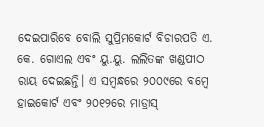ଦେଇପାରିବେ ବୋଲି ସୁପ୍ରିମକୋର୍ଟ ବିଚାରପତି ଏ. କେ. ଗୋଏଲ ଏବଂ ୟୁ.ୟୁ. ଲଲିତଙ୍କ ଖଣ୍ଡପୀଠ ରାୟ ଦେଇଛନ୍ତି। ଏ ସମ୍ବନ୍ଧରେ ୨୦୦୯ରେ ବମ୍ବେ ହାଇକୋର୍ଟ ଏବଂ ୨୦୧୨ରେ ମାଡ୍ରାସ୍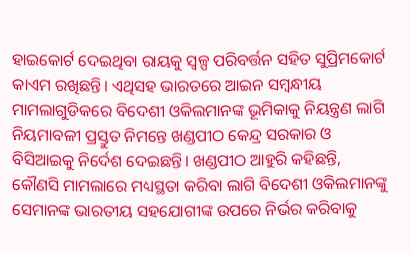ହାଇକୋର୍ଟ ଦେଇଥିବା ରାୟକୁ ସ୍ୱଳ୍ପ ପରିବର୍ତ୍ତନ ସହିତ ସୁପ୍ରିମକୋର୍ଟ କାଏମ ରଖିଛନ୍ତି। ଏଥିସହ ଭାରତରେ ଆଇନ ସମ୍ବନ୍ଧୀୟ ମାମଲାଗୁଡିକରେ ବିଦେଶୀ ଓକିଲମାନଙ୍କ ଭୂମିକାକୁ ନିୟନ୍ତ୍ରଣ ଲାଗି ନିୟମାବଳୀ ପ୍ରସ୍ତୁତ ନିମନ୍ତେ ଖଣ୍ଡପୀଠ କେନ୍ଦ୍ର ସରକାର ଓ ବିସିଆଇକୁ ନିର୍ଦେଶ ଦେଇଛନ୍ତି। ଖଣ୍ଡପୀଠ ଆହୁରି କହିଛନ୍ତି, କୌଣସି ମାମଲାରେ ମଧ୍ୟସ୍ଥତା କରିବା ଲାଗି ବିଦେଶୀ ଓକିଲମାନଙ୍କୁ ସେମାନଙ୍କ ଭାରତୀୟ ସହଯୋଗୀଙ୍କ ଉପରେ ନିର୍ଭର କରିବାକୁ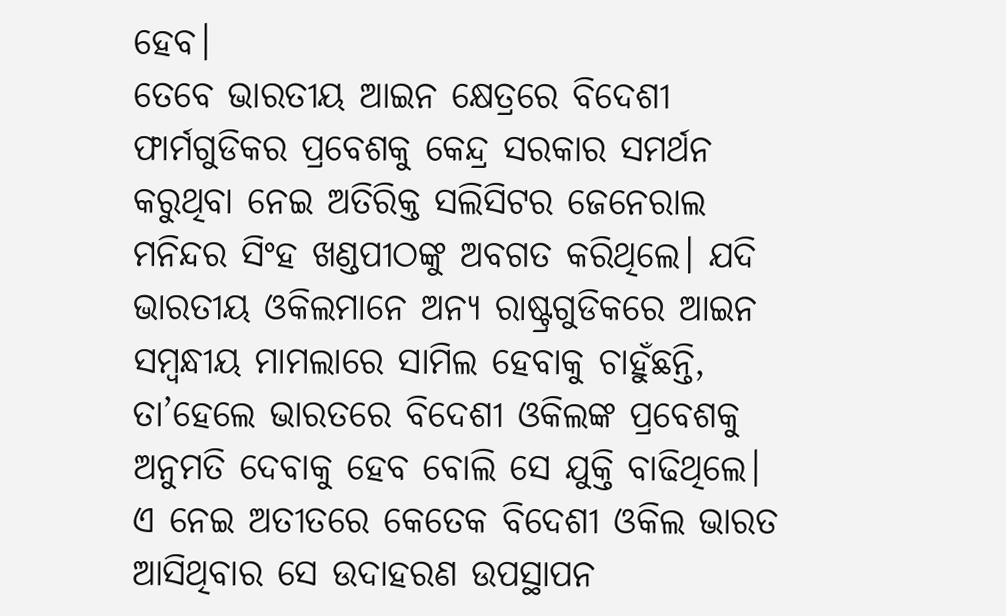ହେବ।
ତେବେ ଭାରତୀୟ ଆଇନ କ୍ଷେତ୍ରରେ ବିଦେଶୀ ଫାର୍ମଗୁଡିକର ପ୍ରବେଶକୁ କେନ୍ଦ୍ର ସରକାର ସମର୍ଥନ କରୁଥିବା ନେଇ ଅତିରିକ୍ତ ସଲିସିଟର ଜେନେରାଲ ମନିନ୍ଦର ସିଂହ ଖଣ୍ଡପୀଠଙ୍କୁ ଅବଗତ କରିଥିଲେ। ଯଦି ଭାରତୀୟ ଓକିଲମାନେ ଅନ୍ୟ ରାଷ୍ଟ୍ରଗୁଡିକରେ ଆଇନ ସମ୍ବନ୍ଧୀୟ ମାମଲାରେ ସାମିଲ ହେବାକୁ ଚାହୁଁଛନ୍ତି, ତା’ହେଲେ ଭାରତରେ ବିଦେଶୀ ଓକିଲଙ୍କ ପ୍ରବେଶକୁ ଅନୁମତି ଦେବାକୁ ହେବ ବୋଲି ସେ ଯୁକ୍ତି ବାଢିଥିଲେ। ଏ ନେଇ ଅତୀତରେ କେତେକ ବିଦେଶୀ ଓକିଲ ଭାରତ ଆସିଥିବାର ସେ ଉଦାହରଣ ଉପସ୍ଥାପନ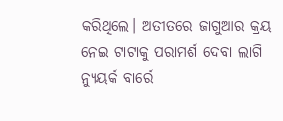କରିଥିଲେ। ଅତୀତରେ ଜାଗୁଆର କ୍ରୟ ନେଇ ଟାଟାକୁ ପରାମର୍ଶ ଦେବା ଲାଗି ନ୍ୟୁୟର୍କ ବାର୍ରେ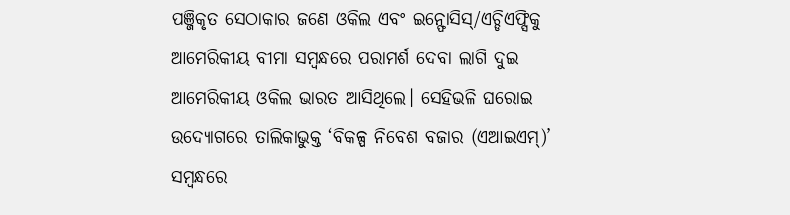ପଞ୍ଜିକୃତ ସେଠାକାର ଜଣେ ଓକିଲ ଏବଂ ଇନ୍ଫୋସିସ୍/ଏଚ୍ଡିଏଫ୍ସିକୁ ଆମେରିକୀୟ ବୀମା ସମ୍ବନ୍ଧରେ ପରାମର୍ଶ ଦେବା ଲାଗି ଦୁଇ ଆମେରିକୀୟ ଓକିଲ ଭାରତ ଆସିଥିଲେ। ସେହିଭଳି ଘରୋଇ ଉଦ୍ୟୋଗରେ ତାଲିକାଭୁକ୍ତ ‘ବିକଳ୍ପ ନିବେଶ ବଜାର (ଏଆଇଏମ୍)’ ସମ୍ବନ୍ଧରେ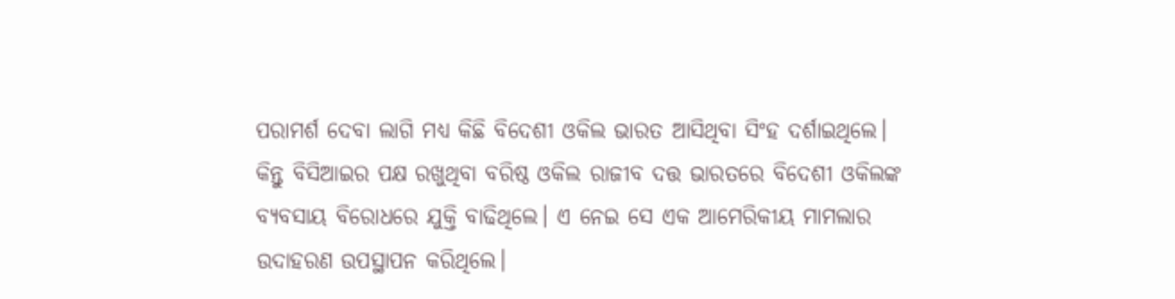ପରାମର୍ଶ ଦେବା ଲାଗି ମଧ୍ୟ କିଛି ବିଦେଶୀ ଓକିଲ ଭାରତ ଆସିଥିବା ସିଂହ ଦର୍ଶାଇଥିଲେ।
କିନ୍ତୁ ବିସିଆଇର ପକ୍ଷ ରଖୁଥିବା ବରିଷ୍ଠ ଓକିଲ ରାଜୀବ ଦତ୍ତ ଭାରତରେ ବିଦେଶୀ ଓକିଲଙ୍କ ବ୍ୟବସାୟ ବିରୋଧରେ ଯୁକ୍ତି ବାଢିଥିଲେ। ଏ ନେଇ ସେ ଏକ ଆମେରିକୀୟ ମାମଲାର ଉଦାହରଣ ଉପସ୍ଥାପନ କରିଥିଲେ।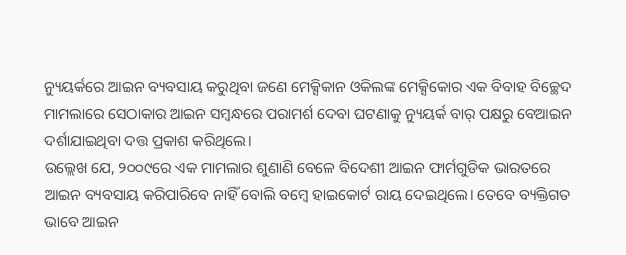ନ୍ୟୁୟର୍କରେ ଆଇନ ବ୍ୟବସାୟ କରୁଥିବା ଜଣେ ମେକ୍ସିକାନ ଓକିଲଙ୍କ ମେକ୍ସିକୋର ଏକ ବିବାହ ବିଚ୍ଛେଦ ମାମଲାରେ ସେଠାକାର ଆଇନ ସମ୍ବନ୍ଧରେ ପରାମର୍ଶ ଦେବା ଘଟଣାକୁ ନ୍ୟୁୟର୍କ ବାର୍ ପକ୍ଷରୁ ବେଆଇନ ଦର୍ଶାଯାଇଥିବା ଦତ୍ତ ପ୍ରକାଶ କରିଥିଲେ।
ଉଲ୍ଲେଖ ଯେ, ୨୦୦୯ରେ ଏକ ମାମଲାର ଶୁଣାଣି ବେଳେ ବିଦେଶୀ ଆଇନ ଫାର୍ମଗୁଡିକ ଭାରତରେ ଆଇନ ବ୍ୟବସାୟ କରିପାରିବେ ନାହିଁ ବୋଲି ବମ୍ବେ ହାଇକୋର୍ଟ ରାୟ ଦେଇଥିଲେ। ତେବେ ବ୍ୟକ୍ତିଗତ ଭାବେ ଆଇନ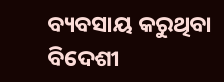ବ୍ୟବସାୟ କରୁଥିବା ବିଦେଶୀ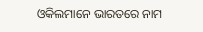ଓକିଲମାନେ ଭାରତରେ ନାମ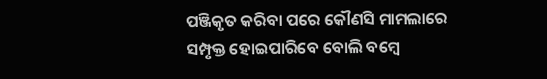ପଞ୍ଜିକୃତ କରିବା ପରେ କୌଣସି ମାମଲାରେ ସମ୍ପୃକ୍ତ ହୋଇପାରିବେ ବୋଲି ବମ୍ବେ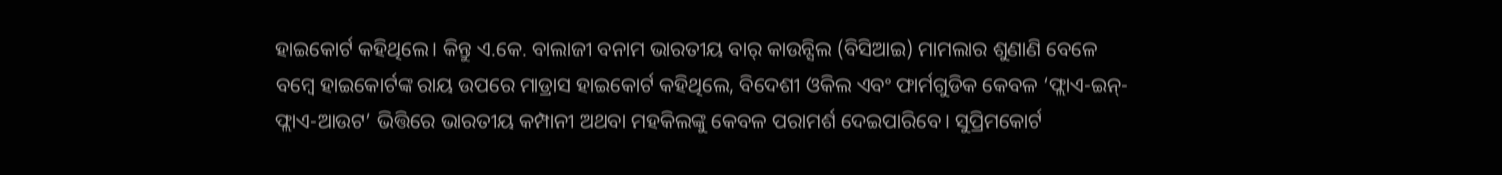ହାଇକୋର୍ଟ କହିଥିଲେ। କିନ୍ତୁ ଏ.କେ. ବାଲାଜୀ ବନାମ ଭାରତୀୟ ବାର୍ କାଉନ୍ସିଲ (ବିସିଆଇ) ମାମଲାର ଶୁଣାଣି ବେଳେ ବମ୍ବେ ହାଇକୋର୍ଟଙ୍କ ରାୟ ଉପରେ ମାଡ୍ରାସ ହାଇକୋର୍ଟ କହିଥିଲେ, ବିଦେଶୀ ଓକିଲ ଏବଂ ଫାର୍ମଗୁଡିକ କେବଳ ‘ଫ୍ଲାଏ-ଇନ୍-ଫ୍ଲାଏ-ଆଉଟ’ ଭିତ୍ତିରେ ଭାରତୀୟ କମ୍ପାନୀ ଅଥବା ମହକିଲଙ୍କୁ କେବଳ ପରାମର୍ଶ ଦେଇପାରିବେ। ସୁପ୍ରିମକୋର୍ଟ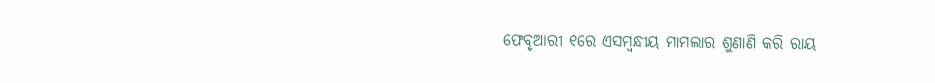ଫେବୃଆରୀ ୧ରେ ଏସମ୍ବନ୍ଧୀୟ ମାମଲାର ଶୁଣାଣି କରି ରାୟ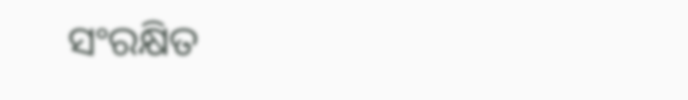ସଂରକ୍ଷିତ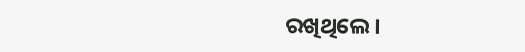ରଖିଥିଲେ।